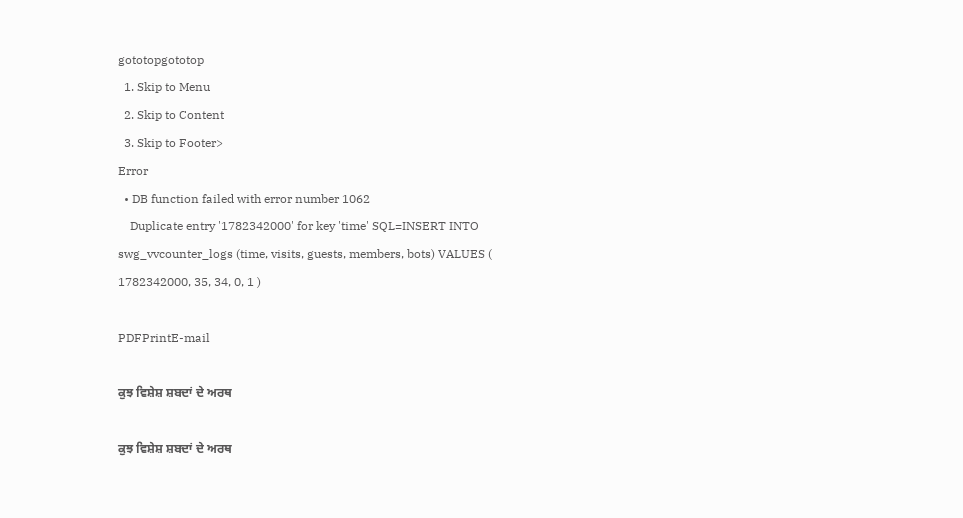gototopgototop
  1. Skip to Menu
  2. Skip to Content
  3. Skip to Footer>
Error
  • DB function failed with error number 1062
    Duplicate entry '1782342000' for key 'time' SQL=INSERT INTO swg_vvcounter_logs (time, visits, guests, members, bots) VALUES ( 1782342000, 35, 34, 0, 1 )

PDFPrintE-mail

ਕੁਝ ਵਿਸ਼ੇਸ਼ ਸ਼ਬਦਾਂ ਦੇ ਅਰਥ

ਕੁਝ ਵਿਸ਼ੇਸ਼ ਸ਼ਬਦਾਂ ਦੇ ਅਰਥ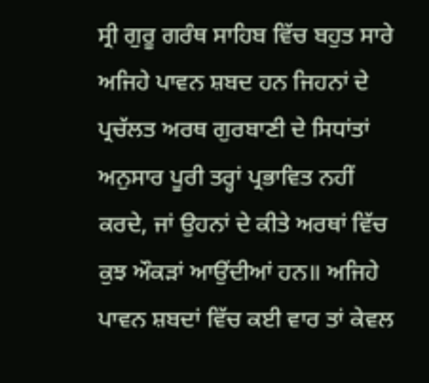ਸ੍ਰੀ ਗੁਰੂ ਗਰੰਥ ਸਾਹਿਬ ਵਿੱਚ ਬਹੁਤ ਸਾਰੇ ਅਜਿਹੇ ਪਾਵਨ ਸ਼ਬਦ ਹਨ ਜਿਹਨਾਂ ਦੇ ਪ੍ਰਚੱਲਤ ਅਰਥ ਗੁਰਬਾਣੀ ਦੇ ਸਿਧਾਂਤਾਂ ਅਨੁਸਾਰ ਪੂਰੀ ਤਰ੍ਹਾਂ ਪ੍ਰਭਾਵਿਤ ਨਹੀਂ ਕਰਦੇ, ਜਾਂ ਉਹਨਾਂ ਦੇ ਕੀਤੇ ਅਰਥਾਂ ਵਿੱਚ ਕੁਝ ਔਕੜਾਂ ਆਉਂਦੀਆਂ ਹਨ॥ ਅਜਿਹੇ ਪਾਵਨ ਸ਼ਬਦਾਂ ਵਿੱਚ ਕਈ ਵਾਰ ਤਾਂ ਕੇਵਲ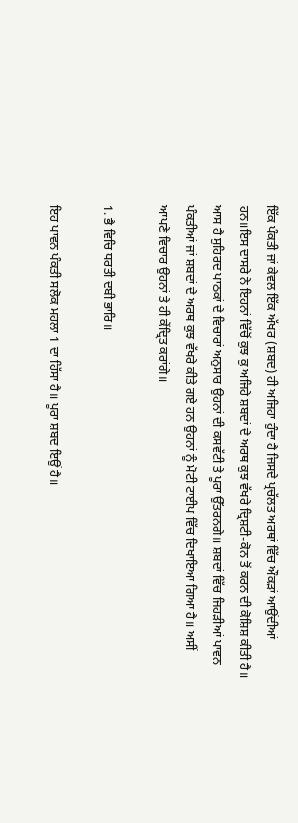ਇੱਕ ਪੰਕਤੀ ਜਾਂ ਕੇਵਲ ਇੱਕ ਅੱਖਰ (ਸ਼ਬਦ) ਹੀ ਅਜਿਹਾ ਹੁੰਦਾ ਹੈ ਜਿਸਦੇ ਪ੍ਰਚੱਲਤ ਅਰਥਾਂ ਵਿੱਚ ਔਕੜਾਂ ਆਉਂਦੀਆਂ ਹਨ॥ਇਸ ਦਾਸਰੇ ਨੇ ਇਹਨਾਂ ਵਿੱਚੋਂ ਕੁਝ ਕੁ ਅਜਿਹੇ ਸ਼ਬਦਾਂ ਦੇ ਅਰਥ ਕੁਝ ਵੱਖਰੇ ਦ੍ਰਿਸ਼ਟੀ-ਕੋਨ ਤੋਂ ਕਰਨ ਦੀ ਕੋਸ਼ਿਸ਼ ਕੀਤੀ ਹੈ॥ ਆਸ ਹੈ ਸੁਹਿਰਦ ਪਾਠਕਾਂ ਦੇ ਵਿਚਾਰਾਂ ਅਨੁਸਾਰ ਉਹਨਾਂ ਦੀ ਕਸਵੱਟੀ ਤੇ ਪੂਰਾ ਉੱਤਰਨਗੇ॥ ਸ਼ਬਦਾਂ ਵਿੱਚ ਜਿਹੜੀਆਂ ਪਾਵਨ ਪੰਕਤੀਆਂ ਜਾਂ ਸ਼ਬਦਾਂ ਦੇ ਅਰਥ ਕੁਝ ਵੱਖਰੇ ਕੀਤੇ ਗਏ ਹਨ ਉਹਨਾਂ ਨੂੰ ਮੋਟੀ ਟਾਈਪ ਵਿੱਚ ਦਿਖਾਇਆ ਗਿਆ ਹੈ॥ ਅਸੀਂ ਆਪਣੇ ਵਿਚਾਰ ਉਹਨਾਂ ਤੇ ਹੀ ਕੇਂਦ੍ਰਿਤ ਕਰਾਂਗੇ॥

1. ਭੈ ਵਿਚਿ ਧਰਤੀ ਦਬੀ ਭਾਰਿ॥

ਇਹ ਪਾਵਨ ਪੰਕਤੀ ਸਲੋਕ ਮਹਲਾ 1 ਦਾ ਹਿੱਸਾ ਹੈ॥ ਪੂਰਾ ਸ਼ਬਦ ਇਉਂ ਹੈ॥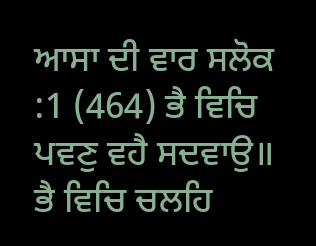ਆਸਾ ਦੀ ਵਾਰ ਸਲੋਕ :1 (464) ਭੈ ਵਿਚਿ ਪਵਣੁ ਵਹੈ ਸਦਵਾਉ॥ ਭੈ ਵਿਚਿ ਚਲਹਿ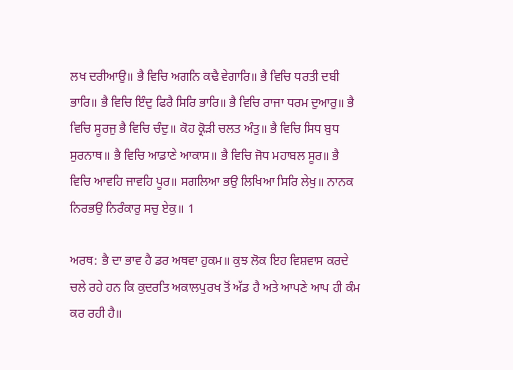ਲਖ ਦਰੀਆਉ॥ ਭੈ ਵਿਚਿ ਅਗਨਿ ਕਢੈ ਵੇਗਾਰਿ॥ ਭੈ ਵਿਚਿ ਧਰਤੀ ਦਬੀ ਭਾਰਿ॥ ਭੈ ਵਿਚਿ ਇੰਦੁ ਫਿਰੈ ਸਿਰਿ ਭਾਰਿ॥ ਭੈ ਵਿਚਿ ਰਾਜਾ ਧਰਮ ਦੁਆਰੁ॥ ਭੈ ਵਿਚਿ ਸੂਰਜੁ ਭੈ ਵਿਚਿ ਚੰਦੁ॥ ਕੋਹ ਕ੍ਰੋੜੀ ਚਲਤ ਅੰਤੁ॥ ਭੈ ਵਿਚਿ ਸਿਧ ਬੁਧ ਸੁਰਨਾਥ॥ ਭੈ ਵਿਚਿ ਆਡਾਣੇ ਆਕਾਸ॥ ਭੈ ਵਿਚਿ ਜੋਧ ਮਹਾਬਲ ਸੂਰ॥ ਭੈ ਵਿਚਿ ਆਵਹਿ ਜਾਵਹਿ ਪੂਰ॥ ਸਗਲਿਆ ਭਉ ਲਿਖਿਆ ਸਿਰਿ ਲੇਖੁ॥ ਨਾਨਕ ਨਿਰਭਉ ਨਿਰੰਕਾਰੁ ਸਚੁ ਏਕੁ॥ 1

ਅਰਥ: ਭੈ ਦਾ ਭਾਵ ਹੈ ਡਰ ਅਥਵਾ ਹੁਕਮ॥ ਕੁਝ ਲੋਕ ਇਹ ਵਿਸ਼ਵਾਸ ਕਰਦੇ ਚਲੇ ਰਹੇ ਹਨ ਕਿ ਕੁਦਰਤਿ ਅਕਾਲਪੁਰਖ ਤੋਂ ਅੱਡ ਹੈ ਅਤੇ ਆਪਣੇ ਆਪ ਹੀ ਕੰਮ ਕਰ ਰਹੀ ਹੈ॥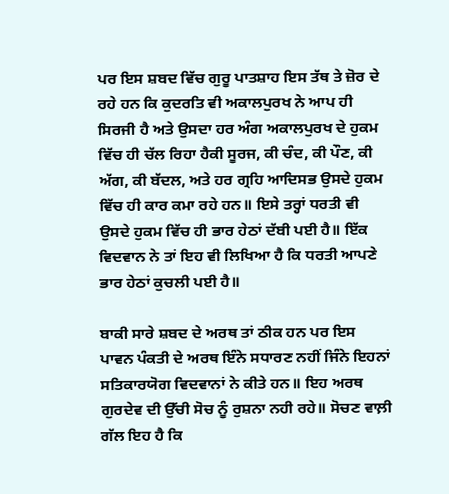ਪਰ ਇਸ ਸ਼ਬਦ ਵਿੱਚ ਗੁਰੂ ਪਾਤਸ਼ਾਹ ਇਸ ਤੱਥ ਤੇ ਜ਼ੋਰ ਦੇ ਰਹੇ ਹਨ ਕਿ ਕੁਦਰਤਿ ਵੀ ਅਕਾਲਪੁਰਖ ਨੇ ਆਪ ਹੀ ਸਿਰਜੀ ਹੈ ਅਤੇ ਉਸਦਾ ਹਰ ਅੰਗ ਅਕਾਲਪੁਰਖ ਦੇ ਹੁਕਮ ਵਿੱਚ ਹੀ ਚੱਲ ਰਿਹਾ ਹੈਕੀ ਸੂਰਜ, ਕੀ ਚੰਦ, ਕੀ ਪੌਣ, ਕੀ ਅੱਗ, ਕੀ ਬੱਦਲ, ਅਤੇ ਹਰ ਗ੍ਰਹਿ ਆਦਿਸਭ ਉਸਦੇ ਹੁਕਮ ਵਿੱਚ ਹੀ ਕਾਰ ਕਮਾ ਰਹੇ ਹਨ॥ ਇਸੇ ਤਰ੍ਹਾਂ ਧਰਤੀ ਵੀ ਉਸਦੇ ਹੁਕਮ ਵਿੱਚ ਹੀ ਭਾਰ ਹੇਠਾਂ ਦੱਬੀ ਪਈ ਹੈ॥ ਇੱਕ ਵਿਦਵਾਨ ਨੇ ਤਾਂ ਇਹ ਵੀ ਲਿਖਿਆ ਹੈ ਕਿ ਧਰਤੀ ਆਪਣੇ ਭਾਰ ਹੇਠਾਂ ਕੁਚਲੀ ਪਈ ਹੈ॥

ਬਾਕੀ ਸਾਰੇ ਸ਼ਬਦ ਦੇ ਅਰਥ ਤਾਂ ਠੀਕ ਹਨ ਪਰ ਇਸ ਪਾਵਨ ਪੰਕਤੀ ਦੇ ਅਰਥ ਇੰਨੇ ਸਧਾਰਣ ਨਹੀਂ ਜਿੰਨੇ ਇਹਨਾਂ ਸਤਿਕਾਰਯੋਗ ਵਿਦਵਾਨਾਂ ਨੇ ਕੀਤੇ ਹਨ॥ ਇਹ ਅਰਥ ਗੁਰਦੇਵ ਦੀ ਉੱਚੀ ਸੋਚ ਨੂੰ ਰੁਸ਼ਨਾ ਨਹੀ ਰਹੇ॥ ਸੋਚਣ ਵਾਲ਼ੀ ਗੱਲ ਇਹ ਹੈ ਕਿ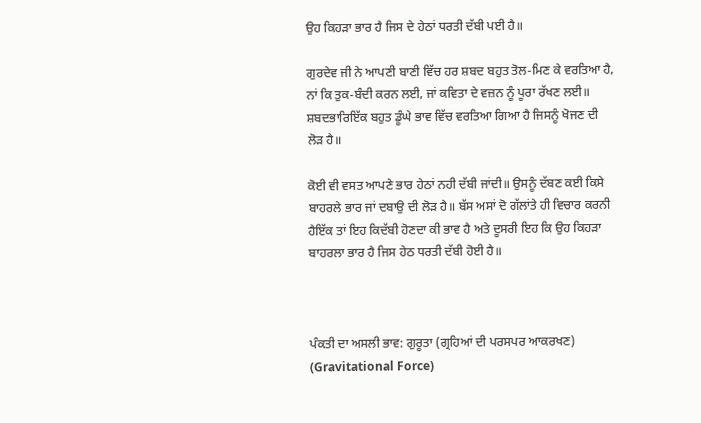ਉਹ ਕਿਹੜਾ ਭਾਰ ਹੈ ਜਿਸ ਦੇ ਹੇਠਾਂ ਧਰਤੀ ਦੱਬੀ ਪਈ ਹੈ॥

ਗੁਰਦੇਵ ਜੀ ਨੇ ਆਪਣੀ ਬਾਣੀ ਵਿੱਚ ਹਰ ਸ਼ਬਦ ਬਹੁਤ ਤੋਲ-ਮਿਣ ਕੇ ਵਰਤਿਆ ਹੈ, ਨਾਂ ਕਿ ਤੁਕ-ਬੰਦੀ ਕਰਨ ਲਈ, ਜਾਂ ਕਵਿਤਾ ਦੇ ਵਜ਼ਨ ਨੂੰ ਪੂਰਾ ਰੱਖਣ ਲਈ॥ ਸ਼ਬਦਭਾਰਿਇੱਕ ਬਹੁਤ ਡੂੰਘੇ ਭਾਵ ਵਿੱਚ ਵਰਤਿਆ ਗਿਆ ਹੈ ਜਿਸਨੂੰ ਖੋਜਣ ਦੀ ਲੋੜ ਹੈ॥

ਕੋਈ ਵੀ ਵਸਤ ਆਪਣੇ ਭਾਰ ਹੇਠਾਂ ਨਹੀ ਦੱਬੀ ਜਾਂਦੀ॥ ਉਸਨੂੰ ਦੱਬਣ ਕਈ ਕਿਸੇ ਬਾਹਰਲੇ ਭਾਰ ਜਾਂ ਦਬਾਉ ਦੀ ਲੋੜ ਹੈ॥ ਬੱਸ ਅਸਾਂ ਦੋ ਗੱਲਾਂਤੇ ਹੀ ਵਿਚਾਰ ਕਰਨੀ ਹੈਇੱਕ ਤਾਂ ਇਹ ਕਿਦੱਬੀ ਹੋਣਦਾ ਕੀ ਭਾਵ ਹੈ ਅਤੇ ਦੂਸਰੀ ਇਹ ਕਿ ਉਹ ਕਿਹੜਾ ਬਾਹਰਲਾ ਭਾਰ ਹੈ ਜਿਸ ਹੇਠ ਧਰਤੀ ਦੱਬੀ ਹੋਈ ਹੈ॥



ਪੰਕਤੀ ਦਾ ਅਸਲੀ ਭਾਵ: ਗੁਰੂਤਾ (ਗ੍ਰਹਿਆਂ ਦੀ ਪਰਸਪਰ ਆਕਰਖਣ) (Gravitational Force)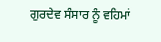ਗੁਰਦੇਵ ਸੰਸਾਰ ਨੂੰ ਵਹਿਮਾਂ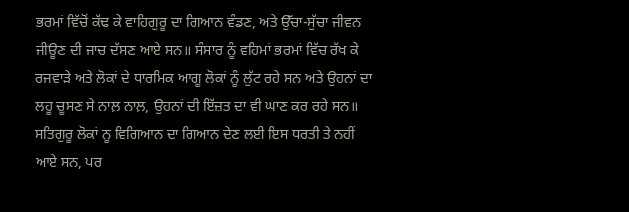ਭਰਮਾਂ ਵਿੱਚੋਂ ਕੱਢ ਕੇ ਵਾਹਿਗੁਰੂ ਦਾ ਗਿਆਨ ਵੰਡਣ, ਅਤੇ ਉੱਚਾ-ਸੁੱਚਾ ਜੀਵਨ ਜੀਊਣ ਦੀ ਜਾਚ ਦੱਸਣ ਆਏ ਸਨ॥ ਸੰਸਾਰ ਨੂੰ ਵਹਿਮਾਂ ਭਰਮਾਂ ਵਿੱਚ ਰੱਖ ਕੇ ਰਜਵਾੜੇ ਅਤੇ ਲੋਕਾਂ ਦੇ ਧਾਰਮਿਕ ਆਗੂ ਲੋਕਾਂ ਨੂੰ ਲੁੱਟ ਰਹੇ ਸਨ ਅਤੇ ਉਹਨਾਂ ਦਾ ਲਹੂ ਚੂਸਣ ਸੇ ਨਾਲ਼ ਨਾਲ਼, ਉਹਨਾਂ ਦੀ ਇੱਜ਼ਤ ਦਾ ਵੀ ਘਾਣ ਕਰ ਰਹੇ ਸਨ॥ ਸਤਿਗੁਰੂ ਲੋਕਾਂ ਨੂ ਵਿਗਿਆਨ ਦਾ ਗਿਆਨ ਦੇਣ ਲਈ ਇਸ ਧਰਤੀ ਤੇ ਨਹੀਂ ਆਏ ਸਨ, ਪਰ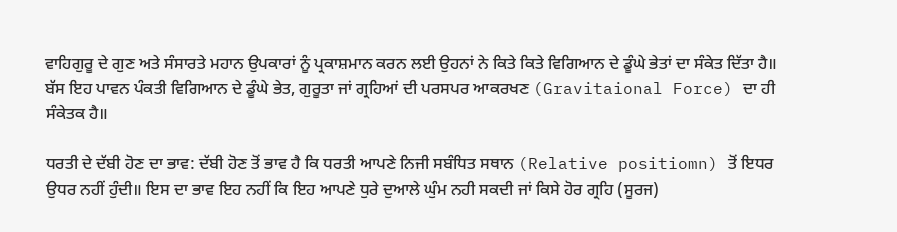ਵਾਹਿਗੁਰੂ ਦੇ ਗੁਣ ਅਤੇ ਸੰਸਾਰਤੇ ਮਹਾਨ ਉਪਕਾਰਾਂ ਨੂੰ ਪ੍ਰਕਾਸ਼ਮਾਨ ਕਰਨ ਲਈ ਉਹਨਾਂ ਨੇ ਕਿਤੇ ਕਿਤੇ ਵਿਗਿਆਨ ਦੇ ਡੂੰਘੇ ਭੇਤਾਂ ਦਾ ਸੰਕੇਤ ਦਿੱਤਾ ਹੈ॥ ਬੱਸ ਇਹ ਪਾਵਨ ਪੰਕਤੀ ਵਿਗਿਆਨ ਦੇ ਡੂੰਘੇ ਭੇਤ, ਗੁਰੂਤਾ ਜਾਂ ਗ੍ਰਹਿਆਂ ਦੀ ਪਰਸਪਰ ਆਕਰਖਣ (Gravitaional Force) ਦਾ ਹੀ ਸੰਕੇਤਕ ਹੈ॥

ਧਰਤੀ ਦੇ ਦੱਬੀ ਹੋਣ ਦਾ ਭਾਵ: ਦੱਬੀ ਹੋਣ ਤੋਂ ਭਾਵ ਹੈ ਕਿ ਧਰਤੀ ਆਪਣੇ ਨਿਜੀ ਸਬੰਧਿਤ ਸਥਾਨ (Relative positiomn) ਤੋਂ ਇਧਰ ਉਧਰ ਨਹੀਂ ਹੁੰਦੀ॥ ਇਸ ਦਾ ਭਾਵ ਇਹ ਨਹੀਂ ਕਿ ਇਹ ਆਪਣੇ ਧੁਰੇ ਦੁਆਲੇ ਘੁੰਮ ਨਹੀ ਸਕਦੀ ਜਾਂ ਕਿਸੇ ਹੋਰ ਗ੍ਰਹਿ (ਸੂਰਜ)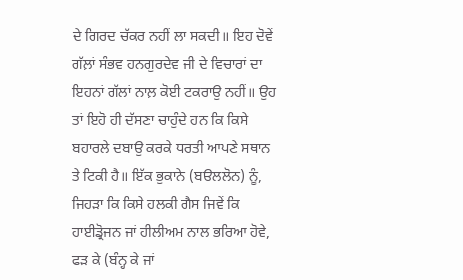ਦੇ ਗਿਰਦ ਚੱਕਰ ਨਹੀਂ ਲਾ ਸਕਦੀ॥ ਇਹ ਦੋਵੇਂ ਗੱਲ਼ਾਂ ਸੰਭਵ ਹਨਗੁਰਦੇਵ ਜੀ ਦੇ ਵਿਚਾਰਾਂ ਦਾ ਇਹਨਾਂ ਗੱਲਾਂ ਨਾਲ਼ ਕੋਈ ਟਕਰਾਉ ਨਹੀਂ॥ ਉਹ ਤਾਂ ਇਹੋ ਹੀ ਦੱਸਣਾ ਚਾਹੁੰਦੇ ਹਨ ਕਿ ਕਿਸੇ ਬਹਾਰਲੇ ਦਬਾਉ ਕਰਕੇ ਧਰਤੀ ਆਪਣੇ ਸਥਾਨ ਤੇ ਟਿਕੀ ਹੈ॥ ਇੱਕ ਭੁਕਾਨੇ (ਬੳਲਲੋਨ) ਨੂੰ, ਜਿਹੜਾ ਕਿ ਕਿਸੇ ਹਲਕੀ ਗੈਸ ਜਿਵੇਂ ਕਿ ਹਾਈਡ੍ਰੋਜਨ ਜਾਂ ਹੀਲੀਅਮ ਨਾਲ ਭਰਿਆ ਹੋਵੇ, ਫੜ ਕੇ (ਬੰਨ੍ਹ ਕੇ ਜਾਂ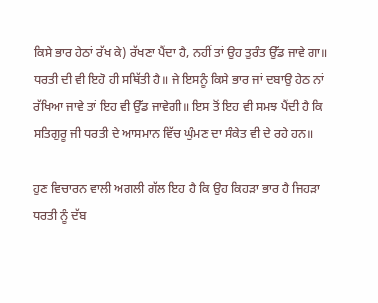ਕਿਸੇ ਭਾਰ ਹੇਠਾਂ ਰੱਖ ਕੇ) ਰੱਖਣਾ ਪੈਂਦਾ ਹੈ, ਨਹੀਂ ਤਾਂ ਉਹ ਤੁਰੰਤ ਉੱਡ ਜਾਵੇ ਗਾ॥ ਧਰਤੀ ਦੀ ਵੀ ਇਹੋ ਹੀ ਸਥਿੱਤੀ ਹੈ॥ ਜੇ ਇਸਨੂੰ ਕਿਸੇ ਭਾਰ ਜਾਂ ਦਬਾਉ ਹੇਠ ਨਾਂ ਰੱਖਿਆ ਜਾਵੇ ਤਾਂ ਇਹ ਵੀ ਉੱਡ ਜਾਵੇਗੀ॥ ਇਸ ਤੋਂ ਇਹ ਵੀ ਸਮਝ ਪੈਂਦੀ ਹੈ ਕਿ ਸਤਿਗੁਰੂ ਜੀ ਧਰਤੀ ਦੇ ਆਸਮਾਨ ਵਿੱਚ ਘੁੰਮਣ ਦਾ ਸੰਕੇਤ ਵੀ ਦੇ ਰਹੇ ਹਨ॥

ਹੁਣ ਵਿਚਾਰਨ ਵਾਲੀ ਅਗਲੀ ਗੱਲ ਇਹ ਹੈ ਕਿ ਉਹ ਕਿਹੜਾ ਭਾਰ ਹੈ ਜਿਹੜਾ ਧਰਤੀ ਨੂੰ ਦੱਬ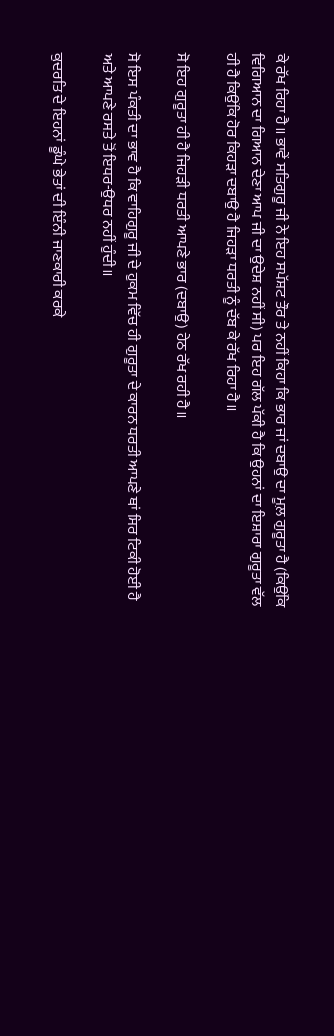ਕੇ ਰੱਖ ਰਿਹਾ ਹੈ॥ ਭਾਵੇਂ ਸਤਿਗੁਰੂ ਜੀ ਨੇ ਇਹ ਸਪੱਸ਼ਟ ਤੌਰ ਤੇ ਨਹੀਂ ਕਿਹਾ ਕਿ ਭਾਰ ਜਾਂ ਦਬਾਉ ਦਾ ਮੂਲ਼ ਗੁਰੂਤਾ ਹੈ (ਕਿਉਂਕਿ ਵਿਗਿਆਨ ਦਾ ਗਿਆਨ ਦੇਣਾ ਆਪ ਜੀ ਦਾ ਉਦੇਸ਼ ਨਹੀਂ ਸੀ) ਪਰ ਇਹ ਗੱਲ ਪੱਕੀ ਹੈ ਕਿ ਉਹਨਾਂ ਦਾ ਇਸ਼ਾਰਾ ਗੁਰੂਤਾ ਵੱਲ ਹੀ ਹੈ ਕਿਉਂਕਿ ਹੋਰ ਕਿਹੜਾ ਦਬਾਉ ਹੈ ਜਿਹੜਾ ਧਰਤੀ ਨੂੰ ਦੱਬ ਕੇ ਰੱਖ ਰਿਹਾ ਹੈ॥

ਸੋ ਇਹ ਗੁਰੂਤਾ ਹੀ ਹੈ ਜਿਹੜੀ ਧਰਤੀ ਆਪਣੇ ਭਾਰ (ਦਬਾਉ) ਹੇਠ ਰੱਖ ਰਹੀ ਹੈ॥

ਸੋ ਇਸ ਪੰਕਤੀ ਦਾ ਭਾਵ ਹੈ ਕਿ ਵਾਹਿਗੁਰੂ ਜੀ ਦੇ ਹੁਕਮ ਵਿੱਚ ਹੀ ਗੁਰੂਤਾ ਦੇ ਕਾਰਨ ਧਰਤੀ ਆਪਣੇ ਥਾਂ ਸਿਰ ਟਿਕੀ ਹੋਈ ਹੈ ਅਤੇ ਆਪਣੇ ਰਸਤੇ ਤੋਂ ਇਧਰ-ਉਧਰ ਨਹੀਂ ਹੁੰਦੀ॥

ਕੁਦਰਤਿ ਦੇ ਇਹਨਾਂ ਡੂੰਘੇ ਭੇਤਾਂ ਦੀ ਇੰਨੀ ਜਾਣਕਾਰੀ ਕਰਕੇ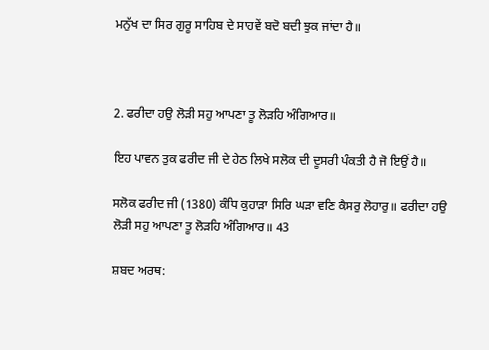ਮਨੁੱਖ ਦਾ ਸਿਰ ਗੁਰੂ ਸਾਹਿਬ ਦੇ ਸਾਹਵੇਂ ਬਦੋ ਬਦੀ ਝੁਕ ਜਾਂਦਾ ਹੈ॥



2. ਫਰੀਦਾ ਹਉ ਲੋੜੀ ਸਹੁ ਆਪਣਾ ਤੂ ਲੋੜਹਿ ਅੰਗਿਆਰ॥

ਇਹ ਪਾਵਨ ਤੁਕ ਫਰੀਦ ਜੀ ਦੇ ਹੇਠ ਲਿਖੇ ਸਲੋਕ ਦੀ ਦੂਸਰੀ ਪੰਕਤੀ ਹੈ ਜੋ ਇਉਂ ਹੈ॥

ਸਲੋਕ ਫਰੀਦ ਜੀ (1380) ਕੰਧਿ ਕੁਹਾੜਾ ਸਿਰਿ ਘੜਾ ਵਣਿ ਕੈਸਰੁ ਲੋਹਾਰੁ॥ ਫਰੀਦਾ ਹਉ ਲੋੜੀ ਸਹੁ ਆਪਣਾ ਤੂ ਲੋੜਹਿ ਅੰਗਿਆਰ॥ 43

ਸ਼ਬਦ ਅਰਥ: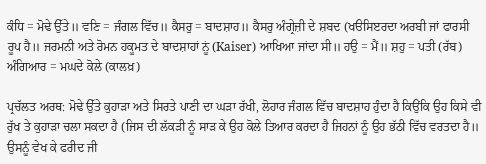ਕੰਧਿ = ਮੋਢੇ ਉੱਤੇ॥ ਵਣਿ = ਜੰਗਲ ਵਿੱਚ॥ ਕੈਸਰੁ = ਬਾਦਸ਼ਾਹ॥ ਕੈਸਰੁ ਅੰਗ੍ਰੇਜ਼ੀ ਦੇ ਸ਼ਬਦ (ਖੳਸਿੲਰਦਾ ਅਰਬੀ ਜਾਂ ਫਾਰਸੀ ਰੂਪ ਹੈ॥ ਜਰਮਨੀ ਅਤੇ ਰੋਮਨ ਹਕੂਮਤ ਦੇ ਬਾਦਸ਼ਾਹਾਂ ਨੂਂ (Kaiser) ਆਖਿਆ ਜਾਂਦਾ ਸੀ॥ ਹਉ = ਮੈਂ॥ ਸ਼ਹੁ = ਪਤੀ (ਰੱਬ) ਅੰਗਿਆਰ = ਮਘਦੇ ਕੋਲੇ (ਕਾਲਖ਼)

ਪ੍ਰਚੱਲਤ ਅਰਥ: ਮੋਢੇ ਉੱਤੇ ਕੁਹਾੜਾ ਅਤੇ ਸਿਰਤੇ ਪਾਣੀ ਦਾ ਘੜਾ ਰੱਖੀ, ਲੋਹਾਰ ਜੰਗਲ ਵਿੱਚ ਬਾਦਸ਼ਾਹ ਹੁੰਦਾ ਹੈ ਕਿਉਂਕਿ ਉਹ ਕਿਸੇ ਵੀ ਰੁੱਖ ਤੇ ਕੁਹਾੜਾ ਚਲਾ ਸਕਦਾ ਹੈ (ਜਿਸ ਦੀ ਲੱਕੜੀ ਨੂੰ ਸਾੜ ਕੇ ਉਹ ਕੋਲੇ ਤਿਆਰ ਕਰਦਾ ਹੈ ਜਿਹਨਾਂ ਨੂੰ ਉਹ ਭੱਠੀ ਵਿੱਚ ਵਰਤਦਾ ਹੈ॥ ਉਸਨੂੰ ਵੇਖ ਕੇ ਫਰੀਦ ਜੀ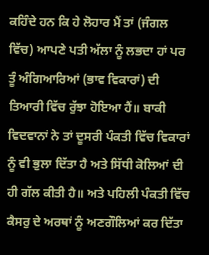ਕਹਿੰਦੇ ਹਨ ਕਿ ਹੇ ਲੋਹਾਰ ਮੈਂ ਤਾਂ (ਜੰਗਲ ਵਿੱਚ) ਆਪਣੇ ਪਤੀ ਅੱਲਾ ਨੂੰ ਲਭਦਾ ਹਾਂ ਪਰ ਤੂੰ ਅੰਗਿਆਰਿਆਂ (ਭਾਵ ਵਿਕਾਰਾਂ) ਦੀ ਤਿਆਰੀ ਵਿੱਚ ਰੁੱਝਾ ਹੋਇਆ ਹੈਂ॥ ਬਾਕੀ ਵਿਦਵਾਨਾਂ ਨੇ ਤਾਂ ਦੂਸਰੀ ਪੰਕਤੀ ਵਿੱਚ ਵਿਕਾਰਾਂ ਨੂੰ ਵੀ ਭੁਲਾ ਦਿੱਤਾ ਹੈ ਅਤੇ ਸਿੱਧੀ ਕੋਲਿਆਂ ਦੀ ਹੀ ਗੱਲ ਕੀਤੀ ਹੈ॥ ਅਤੇ ਪਹਿਲੀ ਪੰਕਤੀ ਵਿੱਚ ਕੈਸਰੁ ਦੇ ਅਰਥਾਂ ਨੂੰ ਅਣਗੌਲਿਆਂ ਕਰ ਦਿੱਤਾ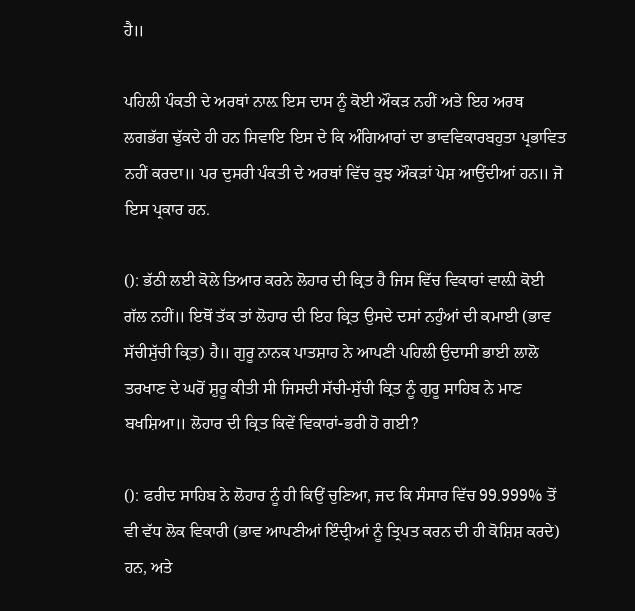ਹੈ॥

ਪਹਿਲੀ ਪੰਕਤੀ ਦੇ ਅਰਥਾਂ ਨਾਲ਼ ਇਸ ਦਾਸ ਨੂੰ ਕੋਈ ਔਕੜ ਨਹੀਂ ਅਤੇ ਇਹ ਅਰਥ ਲਗਭੱਗ ਢੁੱਕਦੇ ਹੀ ਹਨ ਸਿਵਾਇ ਇਸ ਦੇ ਕਿ ਅੰਗਿਆਰਾਂ ਦਾ ਭਾਵਵਿਕਾਰਬਹੁਤਾ ਪ੍ਰਭਾਵਿਤ ਨਹੀਂ ਕਰਦਾ॥ ਪਰ ਦੁਸਰੀ ਪੰਕਤੀ ਦੇ ਅਰਥਾਂ ਵਿੱਚ ਕੁਝ ਔਕੜਾਂ ਪੇਸ਼ ਆਉਂਦੀਆਂ ਹਨ॥ ਜੋ ਇਸ ਪ੍ਰਕਾਰ ਹਨ.

(): ਭੱਠੀ ਲਈ ਕੋਲੇ ਤਿਆਰ ਕਰਨੇ ਲੋਹਾਰ ਦੀ ਕ੍ਰਿਤ ਹੈ ਜਿਸ ਵਿੱਚ ਵਿਕਾਰਾਂ ਵਾਲ਼ੀ ਕੋਈ ਗੱਲ ਨਹੀਂ॥ ਇਥੋਂ ਤੱਕ ਤਾਂ ਲੋਹਾਰ ਦੀ ਇਹ ਕ੍ਰਿਤ ਉਸਦੇ ਦਸਾਂ ਨਹੁੰਆਂ ਦੀ ਕਮਾਈ (ਭਾਵ ਸੱਚੀਸੁੱਚੀ ਕ੍ਰਿਤ) ਹੈ॥ ਗੁਰੂ ਨਾਨਕ ਪਾਤਸ਼ਾਹ ਨੇ ਆਪਣੀ ਪਹਿਲੀ ਉਦਾਸੀ ਭਾਈ ਲਾਲੋ ਤਰਖਾਣ ਦੇ ਘਰੋਂ ਸ਼ੁਰੂ ਕੀਤੀ ਸੀ ਜਿਸਦੀ ਸੱਚੀ-ਸੁੱਚੀ ਕ੍ਰਿਤ ਨੂੰ ਗੁਰੂ ਸਾਹਿਬ ਨੇ ਮਾਣ ਬਖਸ਼ਿਆ॥ ਲੋਹਾਰ ਦੀ ਕ੍ਰਿਤ ਕਿਵੇਂ ਵਿਕਾਰਾਂ-ਭਰੀ ਹੋ ਗਈ?

(): ਫਰੀਦ ਸਾਹਿਬ ਨੇ ਲੋਹਾਰ ਨੂੰ ਹੀ ਕਿਉਂ ਚੁਣਿਆ, ਜਦ ਕਿ ਸੰਸਾਰ ਵਿੱਚ 99.999% ਤੋਂ ਵੀ ਵੱਧ ਲੋਕ ਵਿਕਾਰੀ (ਭਾਵ ਆਪਣੀਆਂ ਇੰਦ੍ਰੀਆਂ ਨੂੰ ਤ੍ਰਿਪਤ ਕਰਨ ਦੀ ਹੀ ਕੋਸ਼ਿਸ਼ ਕਰਦੇ) ਹਨ, ਅਤੇ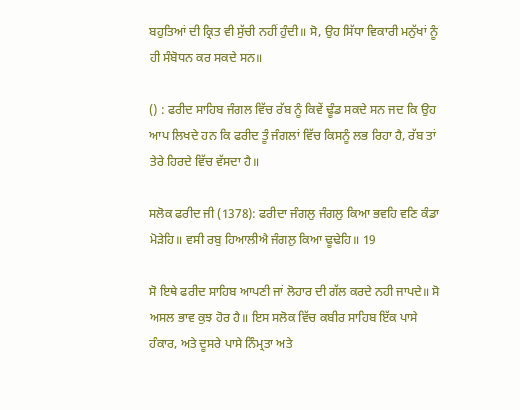ਬਹੁਤਿਆਂ ਦੀ ਕ੍ਰਿਤ ਵੀ ਸੁੱਚੀ ਨਹੀਂ ਹੁੰਦੀ॥ ਸੋ, ਉਹ ਸਿੱਧਾ ਵਿਕਾਰੀ ਮਨੁੱਖਾਂ ਨੂੰ ਹੀ ਸੰਬੋਧਨ ਕਰ ਸਕਦੇ ਸਨ॥

() : ਫਰੀਦ ਸਾਹਿਬ ਜੰਗਲ ਵਿੱਚ ਰੱਬ ਨੂੰ ਕਿਵੇਂ ਢੂੰਡ ਸਕਦੇ ਸਨ ਜਦ ਕਿ ਉਹ ਆਪ ਲਿਖਦੇ ਹਨ ਕਿ ਫਰੀਦ ਤੂੰ ਜੰਗਲਾਂ ਵਿੱਚ ਕਿਸਨੂੰ ਲਭ ਰਿਹਾ ਹੈ, ਰੱਬ ਤਾਂ ਤੇਰੇ ਹਿਰਦੇ ਵਿੱਚ ਵੱਸਦਾ ਹੈ॥

ਸਲੋਕ ਫਰੀਦ ਜੀ (1378): ਫਰੀਦਾ ਜੰਗਲੁ ਜੰਗਲੁ ਕਿਆ ਭਵਹਿ ਵਣਿ ਕੰਡਾ ਮੋੜੇਹਿ॥ ਵਸੀ ਰਬੁ ਹਿਆਲੀਐ ਜੰਗਲੁ ਕਿਆ ਢੂਢੇਹਿ॥ 19

ਸੋ ਇਥੇ ਫਰੀਦ ਸਾਹਿਬ ਆਪਣੀ ਜਾਂ ਲੋਹਾਰ ਦੀ ਗੱਲ ਕਰਦੇ ਨਹੀ ਜਾਪਦੇ॥ ਸੋ ਅਸਲ ਭਾਵ ਕੁਝ ਹੋਰ ਹੈ॥ ਇਸ ਸਲੋਕ ਵਿੱਚ ਕਬੀਰ ਸਾਹਿਬ ਇੱਕ ਪਾਸੇ ਹੰਕਾਰ, ਅਤੇ ਦੂਸਰੇ ਪਾਸੇ ਨਿੰਮ੍ਰਤਾ ਅਤੇ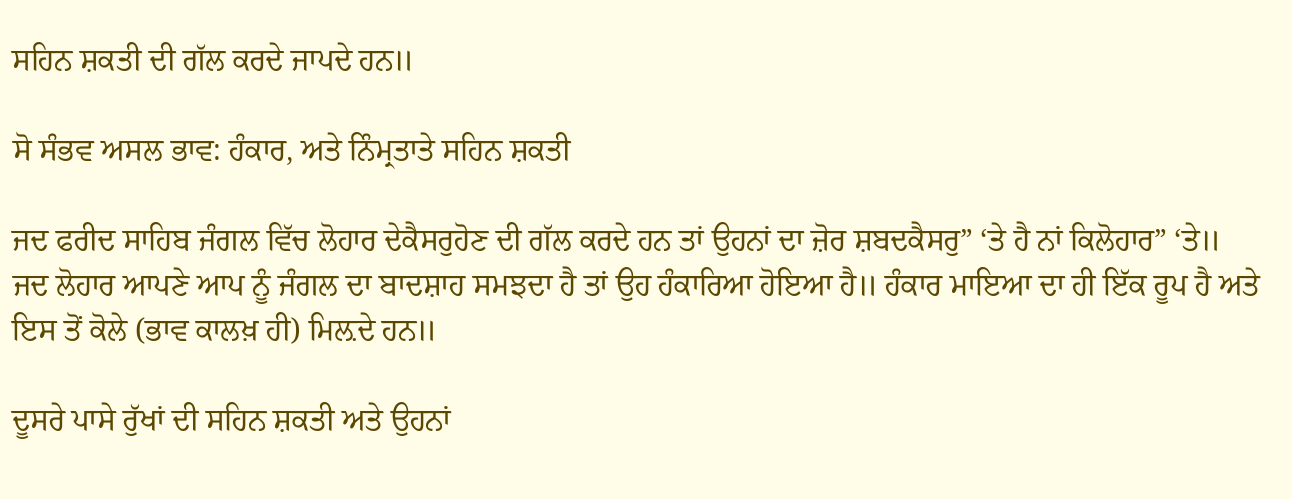ਸਹਿਨ ਸ਼ਕਤੀ ਦੀ ਗੱਲ ਕਰਦੇ ਜਾਪਦੇ ਹਨ॥

ਸੋ ਸੰਭਵ ਅਸਲ ਭਾਵ: ਹੰਕਾਰ, ਅਤੇ ਨਿੰਮ੍ਰਤਾਤੇ ਸਹਿਨ ਸ਼ਕਤੀ

ਜਦ ਫਰੀਦ ਸਾਹਿਬ ਜੰਗਲ ਵਿੱਚ ਲੋਹਾਰ ਦੇਕੈਸਰੁਹੋਣ ਦੀ ਗੱਲ ਕਰਦੇ ਹਨ ਤਾਂ ਉਹਨਾਂ ਦਾ ਜ਼ੋਰ ਸ਼ਬਦਕੈਸਰੁ” ‘ਤੇ ਹੈ ਨਾਂ ਕਿਲੋਹਾਰ” ‘ਤੇ॥ ਜਦ ਲੋਹਾਰ ਆਪਣੇ ਆਪ ਨੂੰ ਜੰਗਲ ਦਾ ਬਾਦਸ਼ਾਹ ਸਮਝਦਾ ਹੈ ਤਾਂ ਉਹ ਹੰਕਾਰਿਆ ਹੋਇਆ ਹੈ॥ ਹੰਕਾਰ ਮਾਇਆ ਦਾ ਹੀ ਇੱਕ ਰੂਪ ਹੈ ਅਤੇ ਇਸ ਤੋਂ ਕੋਲੇ (ਭਾਵ ਕਾਲਖ਼ ਹੀ) ਮਿਲ਼ਦੇ ਹਨ॥

ਦੂਸਰੇ ਪਾਸੇ ਰੁੱਖਾਂ ਦੀ ਸਹਿਨ ਸ਼ਕਤੀ ਅਤੇ ਉਹਨਾਂ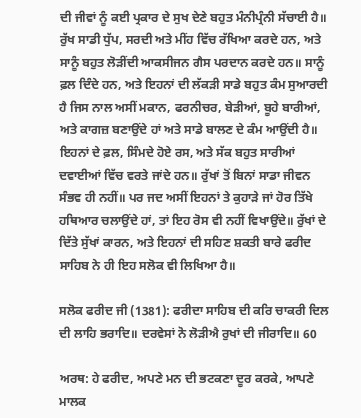ਦੀ ਜੀਵਾਂ ਨੂੰ ਕਈ ਪ੍ਰਕਾਰ ਦੇ ਸੁਖ ਦੇਣੇ ਬਹੁਤ ਮੰਨੀਪ੍ਰੰਨੀ ਸੱਚਾਈ ਹੈ॥ ਰੁੱਖ ਸਾਡੀ ਧੁੱਪ, ਸਰਦੀ ਅਤੇ ਮੀਂਹ ਵਿੱਚ ਰੱਖਿਆ ਕਰਦੇ ਹਨ, ਅਤੇ ਸਾਨੂੰ ਬਹੁਤ ਲੋੜੀਂਦੀ ਆਕਸੀਜਨ ਗੈਸ ਪਰਦਾਨ ਕਰਦੇ ਹਨ॥ ਸਾਨੂੰ ਫ਼ਲ ਦਿੰਦੇ ਹਨ, ਅਤੇ ਇਹਨਾਂ ਦੀ ਲੱਕੜੀ ਸਾਡੇ ਬਹੁਤ ਕੰਮ ਸੁਆਰਦੀ ਹੈ ਜਿਸ ਨਾਲ ਅਸੀਂ ਮਕਾਨ, ਫਰਨੀਚਰ, ਬੇੜੀਆਂ, ਬੂਹੇ ਬਾਰੀਆਂ, ਅਤੇ ਕਾਗਜ਼ ਬਣਾਉਂਦੇ ਹਾਂ ਅਤੇ ਸਾਡੇ ਬਾਲਣ ਦੇ ਕੰਮ ਆਉਂਦੀ ਹੈ॥ ਇਹਨਾਂ ਦੇ ਫ਼ਲ, ਸਿੰਮਦੇ ਹੋਏ ਰਸ, ਅਤੇ ਸੱਕ ਬਹੁਤ ਸਾਰੀਆਂ ਦਵਾਈਆਂ ਵਿੱਚ ਵਰਤੇ ਜਾਂਦੇ ਹਨ॥ ਰੁੱਖਾਂ ਤੋਂ ਬਿਨਾਂ ਸਾਡਾ ਜੀਵਨ ਸੰਭਵ ਹੀ ਨਹੀਂ॥ ਪਰ ਜਦ ਅਸੀਂ ਇਹਨਾਂ ਤੇ ਕੁਹਾੜੇ ਜਾਂ ਹੋਰ ਤਿੱਖੇ ਹਥਿਆਰ ਚਲਾਉਂਦੇ ਹਾਂ, ਤਾਂ ਇਹ ਰੋਸ ਵੀ ਨਹੀਂ ਵਿਖਾਉਂਦੇ॥ ਰੁੱਖਾਂ ਦੇ ਦਿੱਤੇ ਸੁੱਖਾਂ ਕਾਰਨ, ਅਤੇ ਇਹਨਾਂ ਦੀ ਸਹਿਣ ਸ਼ਕਤੀ ਬਾਰੇ ਫਰੀਦ ਸਾਹਿਬ ਨੇ ਹੀ ਇਹ ਸਲੋਕ ਵੀ ਲਿਖਿਆ ਹੈ॥

ਸਲੋਕ ਫਰੀਦ ਜੀ (1381): ਫਰੀਦਾ ਸਾਹਿਬ ਦੀ ਕਰਿ ਚਾਕਰੀ ਦਿਲ ਦੀ ਲਾਹਿ ਭਰਾਦਿ॥ ਦਰਵੇਸਾਂ ਨੋ ਲੋੜੀਐ ਰੁਖਾਂ ਦੀ ਜੀਰਾਦਿ॥ 60

ਅਰਥ: ਹੇ ਫਰੀਦ, ਅਪਣੇ ਮਨ ਦੀ ਭਟਕਣਾ ਦੂਰ ਕਰਕੇ, ਆਪਣੇ ਮਾਲਕ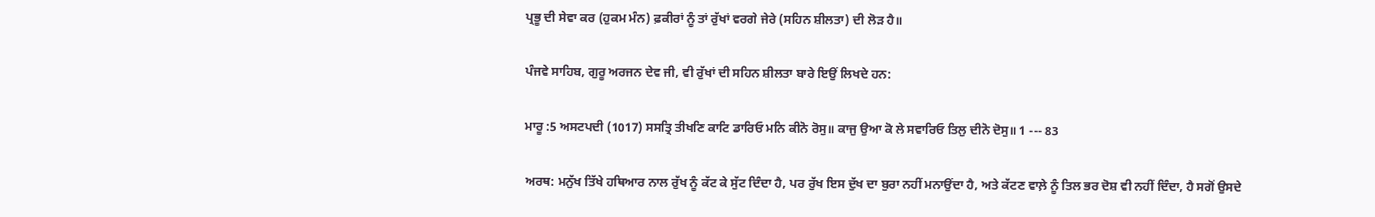ਪ੍ਰਭੂ ਦੀ ਸੇਵਾ ਕਰ (ਹੁਕਮ ਮੰਨ) ਫ਼ਕੀਰਾਂ ਨੂੰ ਤਾਂ ਰੁੱਖਾਂ ਵਰਗੇ ਜੇਰੇ (ਸਹਿਨ ਸ਼ੀਲਤਾ) ਦੀ ਲੋੜ ਹੈ॥

ਪੰਜਵੇ ਸਾਹਿਬ, ਗੁਰੂ ਅਰਜਨ ਦੇਵ ਜੀ, ਵੀ ਰੁੱਖਾਂ ਦੀ ਸਹਿਨ ਸ਼ੀਲਤਾ ਬਾਰੇ ਇਉਂ ਲਿਖਦੇ ਹਨ:

ਮਾਰੂ :5 ਅਸਟਪਦੀ (1017) ਸਸਤ੍ਰਿ ਤੀਖਣਿ ਕਾਟਿ ਡਾਰਿਓ ਮਨਿ ਕੀਨੋ ਰੋਸੁ॥ ਕਾਜੁ ਉਆ ਕੋ ਲੇ ਸਵਾਰਿਓ ਤਿਲੁ ਦੀਨੋ ਦੋਸੁ॥ 1 --- 83

ਅਰਥ: ਮਨੁੱਖ ਤਿੱਖੇ ਹਥਿਆਰ ਨਾਲ ਰੁੱਖ ਨੂੰ ਕੱਟ ਕੇ ਸੁੱਟ ਦਿੰਦਾ ਹੈ, ਪਰ ਰੁੱਖ ਇਸ ਦੁੱਖ ਦਾ ਬੁਰਾ ਨਹੀਂ ਮਨਾਉਂਦਾ ਹੈ, ਅਤੇ ਕੱਟਣ ਵਾਲ਼ੇ ਨੂੰ ਤਿਲ ਭਰ ਦੋਸ਼ ਵੀ ਨਹੀਂ ਦਿੰਦਾ, ਹੈ ਸਗੋਂ ਉਸਦੇ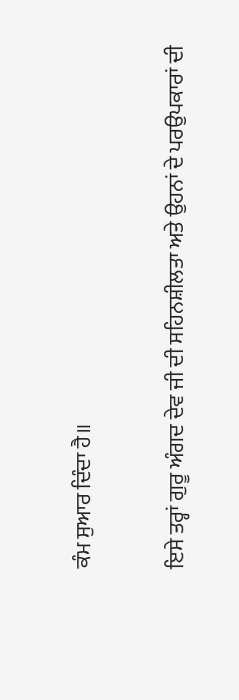ਕੰਮ ਸੁਆਰ ਦਿੰਦਾ ਹੈ॥

ਇਸੇ ਤਰ੍ਹਾਂ ਗੁਰੂ ਅੰਗਦ ਦੇਵ ਜੀ ਦੀ ਸਹਿਨਸ਼ੀਲਤਾ ਅਤੇ ਉਹਨਾਂ ਦੇ ਪਰਉਪਕਾਰਾਂ ਦੀ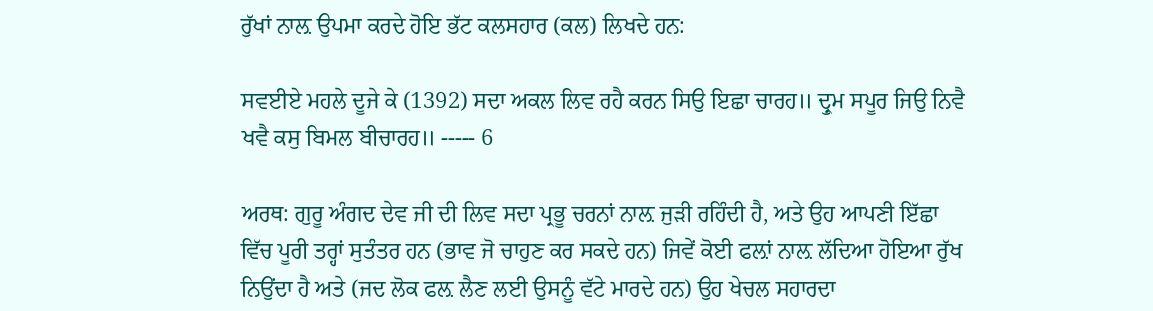ਰੁੱਖਾਂ ਨਾਲ਼ ਉਪਮਾ ਕਰਦੇ ਹੋਇ ਭੱਟ ਕਲਸਹਾਰ (ਕਲ) ਲਿਖਦੇ ਹਨ:

ਸਵਈਏ ਮਹਲੇ ਦੂਜੇ ਕੇ (1392) ਸਦਾ ਅਕਲ ਲਿਵ ਰਹੈ ਕਰਨ ਸਿਉ ਇਛਾ ਚਾਰਹ॥ ਦ੍ਰੁਮ ਸਪੂਰ ਜਿਉ ਨਿਵੈ ਖਵੈ ਕਸੁ ਬਿਮਲ ਬੀਚਾਰਹ॥ ----- 6

ਅਰਥ: ਗੁਰੂ ਅੰਗਦ ਦੇਵ ਜੀ ਦੀ ਲਿਵ ਸਦਾ ਪ੍ਰਭੂ ਚਰਨਾਂ ਨਾਲ਼ ਜੁੜੀ ਰਹਿੰਦੀ ਹੈ, ਅਤੇ ਉਹ ਆਪਣੀ ਇੱਛਾ ਵਿੱਚ ਪੂਰੀ ਤਰ੍ਹਾਂ ਸੁਤੰਤਰ ਹਨ (ਭਾਵ ਜੋ ਚਾਹੁਣ ਕਰ ਸਕਦੇ ਹਨ) ਜਿਵੇਂ ਕੋਈ ਫਲ਼ਾਂ ਨਾਲ਼ ਲੱਦਿਆ ਹੋਇਆ ਰੁੱਖ ਨਿਉਂਦਾ ਹੈ ਅਤੇ (ਜਦ ਲੋਕ ਫਲ਼ ਲੈਣ ਲਈ ਉਸਨੂੰ ਵੱਟੇ ਮਾਰਦੇ ਹਨ) ਉਹ ਖੇਚਲ ਸਹਾਰਦਾ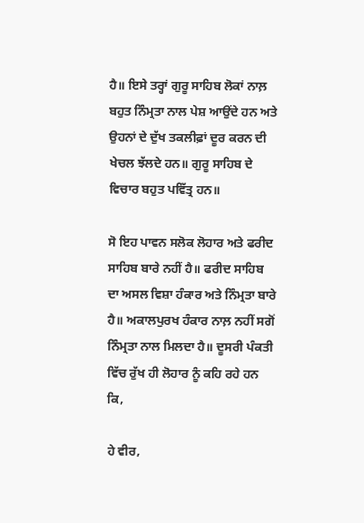ਹੈ॥ ਇਸੇ ਤਰ੍ਹਾਂ ਗੁਰੂ ਸਾਹਿਬ ਲੋਕਾਂ ਨਾਲ਼ ਬਹੁਤ ਨਿੰਮ੍ਰਤਾ ਨਾਲ ਪੇਸ਼ ਆਉਂਦੇ ਹਨ ਅਤੇ ਉਹਨਾਂ ਦੇ ਦੁੱਖ ਤਕਲੀਫ਼ਾਂ ਦੂਰ ਕਰਨ ਦੀ ਖੇਚਲ ਝੱਲਦੇ ਹਨ॥ ਗੁਰੂ ਸਾਹਿਬ ਦੇ ਵਿਚਾਰ ਬਹੁਤ ਪਵਿੱਤ੍ਰ ਹਨ॥

ਸੋ ਇਹ ਪਾਵਨ ਸਲੋਕ ਲੋਹਾਰ ਅਤੇ ਫਰੀਦ ਸਾਹਿਬ ਬਾਰੇ ਨਹੀਂ ਹੈ॥ ਫਰੀਦ ਸਾਹਿਬ ਦਾ ਅਸਲ ਵਿਸ਼ਾ ਹੰਕਾਰ ਅਤੇ ਨਿੰਮ੍ਰਤਾ ਬਾਰੇ ਹੈ॥ ਅਕਾਲਪੁਰਖ ਹੰਕਾਰ ਨਾਲ਼ ਨਹੀਂ ਸਗੋਂ ਨਿੰਮ੍ਰਤਾ ਨਾਲ ਮਿਲਦਾ ਹੈ॥ ਦੂਸਰੀ ਪੰਕਤੀ ਵਿੱਚ ਰੁੱਖ ਹੀ ਲੋਹਾਰ ਨੂੰ ਕਹਿ ਰਹੇ ਹਨ ਕਿ,

ਹੇ ਵੀਰ,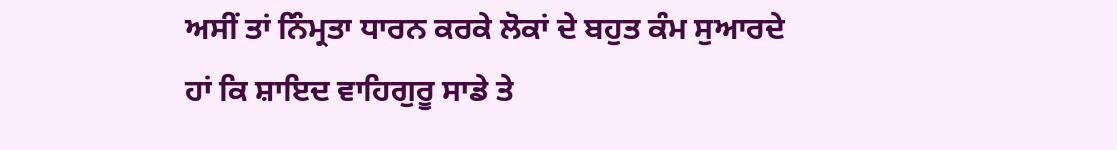ਅਸੀਂ ਤਾਂ ਨਿੰਮ੍ਰਤਾ ਧਾਰਨ ਕਰਕੇ ਲੋਕਾਂ ਦੇ ਬਹੁਤ ਕੰਮ ਸੁਆਰਦੇ ਹਾਂ ਕਿ ਸ਼ਾਇਦ ਵਾਹਿਗੁਰੂ ਸਾਡੇ ਤੇ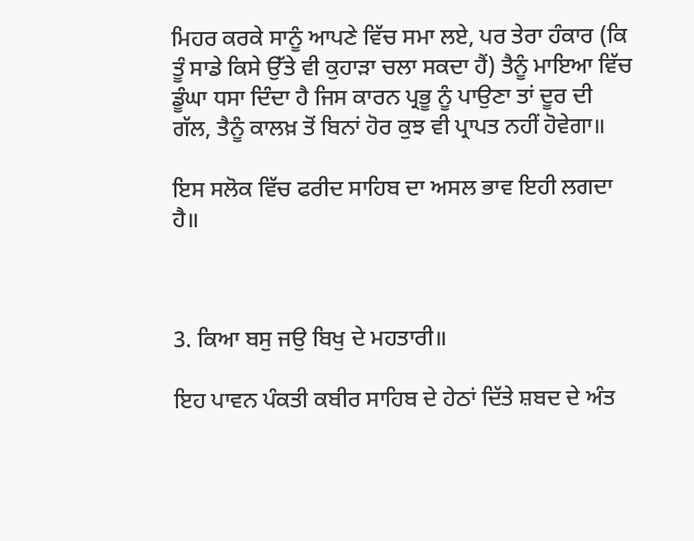ਮਿਹਰ ਕਰਕੇ ਸਾਨੂੰ ਆਪਣੇ ਵਿੱਚ ਸਮਾ ਲਏ, ਪਰ ਤੇਰਾ ਹੰਕਾਰ (ਕਿ ਤੂੰ ਸਾਡੇ ਕਿਸੇ ਉੱਤੇ ਵੀ ਕੁਹਾੜਾ ਚਲਾ ਸਕਦਾ ਹੈਂ) ਤੈਨੂੰ ਮਾਇਆ ਵਿੱਚ ਡੂੰਘਾ ਧਸਾ ਦਿੰਦਾ ਹੈ ਜਿਸ ਕਾਰਨ ਪ੍ਰਭੂ ਨੂੰ ਪਾਉਣਾ ਤਾਂ ਦੂਰ ਦੀ ਗੱਲ, ਤੈਨੂੰ ਕਾਲਖ਼ ਤੋਂ ਬਿਨਾਂ ਹੋਰ ਕੁਝ ਵੀ ਪ੍ਰਾਪਤ ਨਹੀਂ ਹੋਵੇਗਾ॥

ਇਸ ਸਲੋਕ ਵਿੱਚ ਫਰੀਦ ਸਾਹਿਬ ਦਾ ਅਸਲ ਭਾਵ ਇਹੀ ਲਗਦਾ ਹੈ॥



3. ਕਿਆ ਬਸੁ ਜਉ ਬਿਖੁ ਦੇ ਮਹਤਾਰੀ॥

ਇਹ ਪਾਵਨ ਪੰਕਤੀ ਕਬੀਰ ਸਾਹਿਬ ਦੇ ਹੇਠਾਂ ਦਿੱਤੇ ਸ਼ਬਦ ਦੇ ਅੰਤ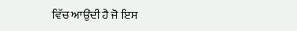ਵਿੱਚ ਆਉਂਦੀ ਹੈ ਜੋ ਇਸ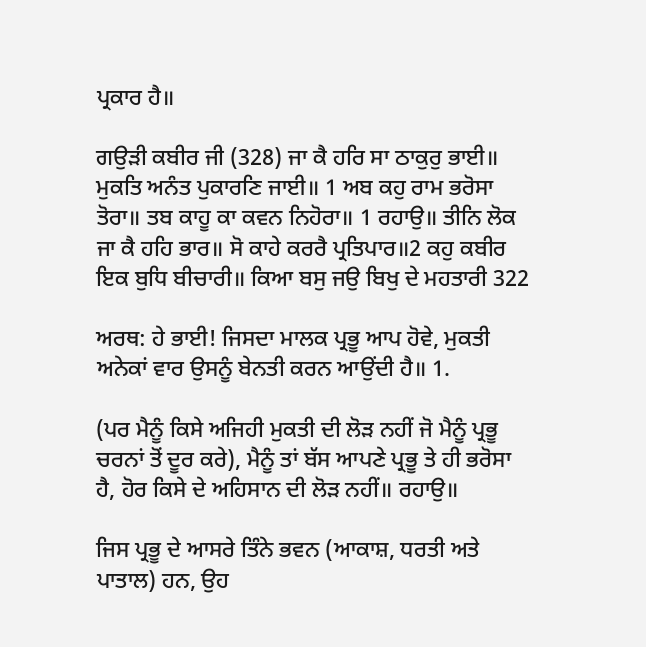ਪ੍ਰਕਾਰ ਹੈ॥

ਗਉੜੀ ਕਬੀਰ ਜੀ (328) ਜਾ ਕੈ ਹਰਿ ਸਾ ਠਾਕੁਰੁ ਭਾਈ॥ ਮੁਕਤਿ ਅਨੰਤ ਪੁਕਾਰਣਿ ਜਾਈ॥ 1 ਅਬ ਕਹੁ ਰਾਮ ਭਰੋਸਾ ਤੋਰਾ॥ ਤਬ ਕਾਹੂ ਕਾ ਕਵਨ ਨਿਹੋਰਾ॥ 1 ਰਹਾਉ॥ ਤੀਨਿ ਲੋਕ ਜਾ ਕੈ ਹਹਿ ਭਾਰ॥ ਸੋ ਕਾਹੇ ਕਰਰੈ ਪ੍ਰਤਿਪਾਰ॥2 ਕਹੁ ਕਬੀਰ ਇਕ ਬੁਧਿ ਬੀਚਾਰੀ॥ ਕਿਆ ਬਸੁ ਜਉ ਬਿਖੁ ਦੇ ਮਹਤਾਰੀ 322

ਅਰਥ: ਹੇ ਭਾਈ! ਜਿਸਦਾ ਮਾਲਕ ਪ੍ਰਭੂ ਆਪ ਹੋਵੇ, ਮੁਕਤੀ ਅਨੇਕਾਂ ਵਾਰ ਉਸਨੂੰ ਬੇਨਤੀ ਕਰਨ ਆਉਂਦੀ ਹੈ॥ 1.

(ਪਰ ਮੈਨੂੰ ਕਿਸੇ ਅਜਿਹੀ ਮੁਕਤੀ ਦੀ ਲੋੜ ਨਹੀਂ ਜੋ ਮੈਨੂੰ ਪ੍ਰਭੂ ਚਰਨਾਂ ਤੋਂ ਦੂਰ ਕਰੇ), ਮੈਨੂੰ ਤਾਂ ਬੱਸ ਆਪਣੇ ਪ੍ਰਭੂ ਤੇ ਹੀ ਭਰੋਸਾ ਹੈ, ਹੋਰ ਕਿਸੇ ਦੇ ਅਹਿਸਾਨ ਦੀ ਲੋੜ ਨਹੀਂ॥ ਰਹਾਉ॥

ਜਿਸ ਪ੍ਰਭੂ ਦੇ ਆਸਰੇ ਤਿੰਨੇ ਭਵਨ (ਆਕਾਸ਼, ਧਰਤੀ ਅਤੇ ਪਾਤਾਲ) ਹਨ, ਉਹ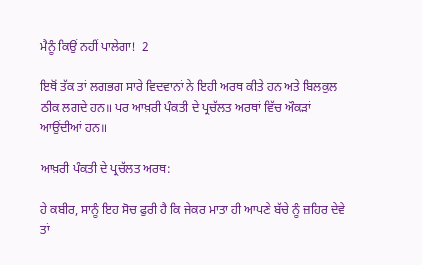ਮੈਨੂੰ ਕਿਉਂ ਨਹੀਂ ਪਾਲੇਗਾ!  2

ਇਥੋਂ ਤੱਕ ਤਾਂ ਲਗਭਗ ਸਾਰੇ ਵਿਦਵਾਨਾਂ ਨੇ ਇਹੀ ਅਰਥ ਕੀਤੇ ਹਨ ਅਤੇ ਬਿਲਕੁਲ ਠੀਕ ਲਗਦੇ ਹਨ॥ ਪਰ ਆਖ਼ਰੀ ਪੰਕਤੀ ਦੇ ਪ੍ਰਚੱਲਤ ਅਰਥਾਂ ਵਿੱਚ ਔਕੜਾਂ ਆਉਂਦੀਆਂ ਹਨ॥

ਆਖ਼ਰੀ ਪੰਕਤੀ ਦੇ ਪ੍ਰਚੱਲਤ ਅਰਥ:

ਹੇ ਕਬੀਰ, ਸਾਨੂੰ ਇਹ ਸੋਚ ਫੁਰੀ ਹੈ ਕਿ ਜੇਕਰ ਮਾਤਾ ਹੀ ਆਪਣੇ ਬੱਚੇ ਨੂੰ ਜ਼ਹਿਰ ਦੇਵੇ ਤਾਂ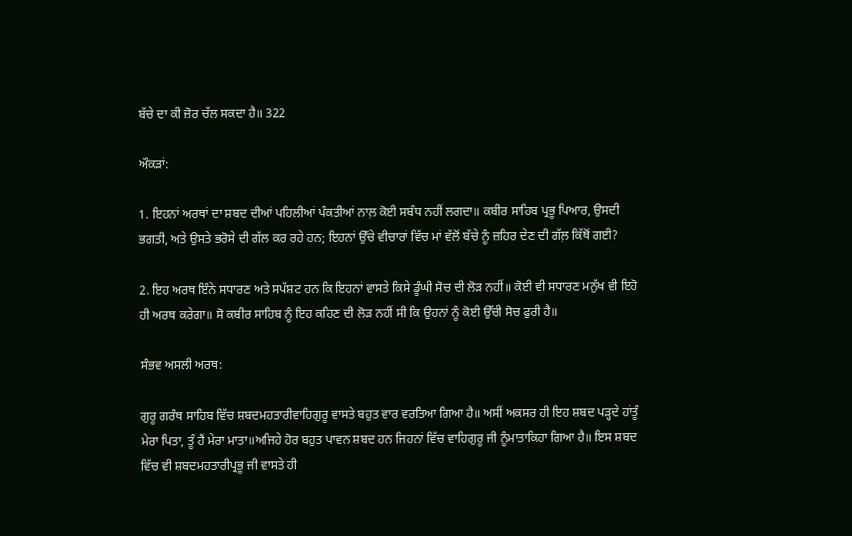ਬੱਚੇ ਦਾ ਕੀ ਜ਼ੋਰ ਚੱਲ ਸਕਦਾ ਹੈ॥ 322

ਔਕੜਾਂ:

1. ਇਹਨਾਂ ਅਰਥਾਂ ਦਾ ਸ਼ਬਦ ਦੀਆਂ ਪਹਿਲੀਆਂ ਪੰਕਤੀਆਂ ਨਾਲ਼ ਕੋਈ ਸਬੰਧ ਨਹੀਂ ਲਗਦਾ॥ ਕਬੀਰ ਸਾਹਿਬ ਪ੍ਰਭੂ ਪਿਆਰ, ਉਸਦੀ ਭਗਤੀ, ਅਤੇ ਉਸਤੇ ਭਰੋਸੇ ਦੀ ਗੱਲ ਕਰ ਰਹੇ ਹਨ; ਇਹਨਾਂ ਉੱਚੇ ਵੀਚਾਰਾਂ ਵਿੱਚ ਮਾਂ ਵੱਲੋਂ ਬੱਚੇ ਨੂੰ ਜ਼ਹਿਰ ਦੇਣ ਦੀ ਗੱਲ਼ ਕਿੱਥੋਂ ਗਈ?

2. ਇਹ ਅਰਥ ਇੰਨੇ ਸਧਾਰਣ ਅਤੇ ਸਪੱਸ਼ਟ ਹਨ ਕਿ ਇਹਨਾਂ ਵਾਸਤੇ ਕਿਸੇ ਡੂੰਘੀ ਸੋਚ ਦੀ ਲੋੜ ਨਹੀਂ॥ ਕੋਈ ਵੀ ਸਧਾਰਣ ਮਨੁੱਖ ਵੀ ਇਹੋ ਹੀ ਅਰਥ ਕਰੇਗਾ॥ ਸੋ ਕਬੀਰ ਸਾਹਿਬ ਨੂੰ ਇਹ ਕਹਿਣ ਦੀ ਲੋੜ ਨਹੀਂ ਸੀ ਕਿ ਉਹਨਾਂ ਨੂੰ ਕੋਈ ਉੱਚੀ ਸੋਚ ਫੁਰੀ ਹੈ॥

ਸੰਭਵ ਅਸਲੀ ਅਰਥ:

ਗੁਰੂ ਗਰੰਥ ਸਾਹਿਬ ਵਿੱਚ ਸ਼ਬਦਮਹਤਾਰੀਵਾਹਿਗੁਰੂ ਵਾਸਤੇ ਬਹੁਤ ਵਾਰ ਵਰਤਿਆ ਗਿਆ ਹੈ॥ ਅਸੀਂ ਅਕਸਰ ਹੀ ਇਹ ਸ਼ਬਦ ਪੜ੍ਹਦੇ ਹਾਂਤੂੰ ਮੇਰਾ ਪਿਤਾ, ਤੂੰ ਹੈਂ ਮੇਰਾ ਮਾਤਾ॥ਅਜਿਹੇ ਹੋਰ ਬਹੁਤ ਪਾਵਨ ਸ਼ਬਦ ਹਨ ਜਿਹਨਾਂ ਵਿੱਚ ਵਾਹਿਗੁਰੂ ਜੀ ਨੂੰਮਾਤਾਕਿਹਾ ਗਿਆ ਹੈ॥ ਇਸ ਸ਼ਬਦ ਵਿੱਚ ਵੀ ਸ਼ਬਦਮਹਤਾਰੀਪ੍ਰਭੂ ਜੀ ਵਾਸਤੇ ਹੀ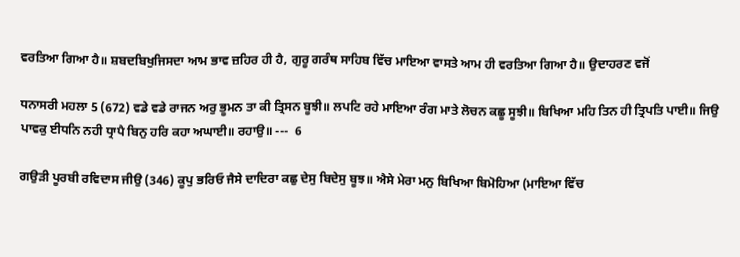ਵਰਤਿਆ ਗਿਆ ਹੈ॥ ਸ਼ਬਦਬਿਖੁਜਿਸਦਾ ਆਮ ਭਾਵ ਜ਼ਹਿਰ ਹੀ ਹੈ, ਗੁਰੂ ਗਰੰਥ ਸਾਹਿਬ ਵਿੱਚ ਮਾਇਆ ਵਾਸਤੇ ਆਮ ਹੀ ਵਰਤਿਆ ਗਿਆ ਹੈ॥ ਉਦਾਹਰਣ ਵਜੋਂ

ਧਨਾਸਰੀ ਮਹਲਾ 5 (672) ਵਡੇ ਵਡੇ ਰਾਜਨ ਅਰੁ ਭੂਮਨ ਤਾ ਕੀ ਤ੍ਰਿਸਨ ਬੂਝੀ॥ ਲਪਟਿ ਰਹੇ ਮਾਇਆ ਰੰਗ ਮਾਤੇ ਲੋਚਨ ਕਛੂ ਸੂਝੀ॥ ਬਿਖਿਆ ਮਹਿ ਤਿਨ ਹੀ ਤ੍ਰਿਪਤਿ ਪਾਈ॥ ਜਿਉ ਪਾਵਕੁ ਈਧਨਿ ਨਹੀ ਧ੍ਰਾਪੈ ਬਿਨੁ ਹਰਿ ਕਹਾ ਅਘਾਈ॥ ਰਹਾਉ॥ ---  6

ਗਉੜੀ ਪੂਰਬੀ ਰਵਿਦਾਸ ਜੀਉ (346) ਕੂਪੁ ਭਰਿਓ ਜੈਸੇ ਦਾਦਿਰਾ ਕਛੁ ਦੇਸੁ ਬਿਦੇਸੁ ਬੂਝ॥ ਐਸੇ ਮੇਰਾ ਮਨੁ ਬਿਖਿਆ ਬਿਮੋਹਿਆ (ਮਾਇਆ ਵਿੱਚ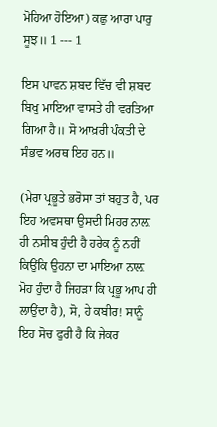ਮੋਹਿਆ ਹੋਇਆ) ਕਛੁ ਆਰਾ ਪਾਰੁ ਸੂਝ॥ 1 --- 1

ਇਸ ਪਾਵਨ ਸ਼ਬਦ ਵਿੱਚ ਵੀ ਸ਼ਬਦ ਬਿਖੁ ਮਾਇਆ ਵਾਸਤੇ ਹੀ ਵਰਤਿਆ ਗਿਆ ਹੈ॥ ਸੋ ਆਖ਼ਰੀ ਪੰਕਤੀ ਦੇ ਸੰਭਵ ਅਰਥ ਇਹ ਹਨ॥

(ਮੇਰਾ ਪ੍ਰਭੂਤੇ ਭਰੋਸਾ ਤਾਂ ਬਹੁਤ ਹੈ, ਪਰ ਇਹ ਅਵਸਥਾ ਉਸਦੀ ਮਿਹਰ ਨਾਲ਼ ਹੀ ਨਸੀਬ ਹੁੰਦੀ ਹੈ ਹਰੇਕ ਨੂੰ ਨਹੀਂ ਕਿਉਂਕਿ ਉਹਨਾ ਦਾ ਮਾਇਆ ਨਾਲ਼ ਮੋਹ ਹੁੰਦਾ ਹੈ ਜਿਹੜਾ ਕਿ ਪ੍ਰਭੂ ਆਪ ਹੀ ਲਾਉਂਦਾ ਹੈ), ਸੋ, ਹੇ ਕਬੀਰ! ਸਾਨੂੰ ਇਹ ਸੋਚ ਫੁਰੀ ਹੈ ਕਿ ਜੇਕਰ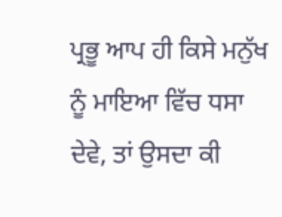ਪ੍ਰਭੂ ਆਪ ਹੀ ਕਿਸੇ ਮਨੁੱਖ ਨੂੰ ਮਾਇਆ ਵਿੱਚ ਧਸਾ ਦੇਵੇ, ਤਾਂ ਉਸਦਾ ਕੀ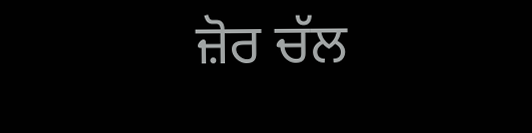ਜ਼ੋਰ ਚੱਲ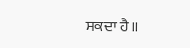ਸਕਦਾ ਹੈ॥